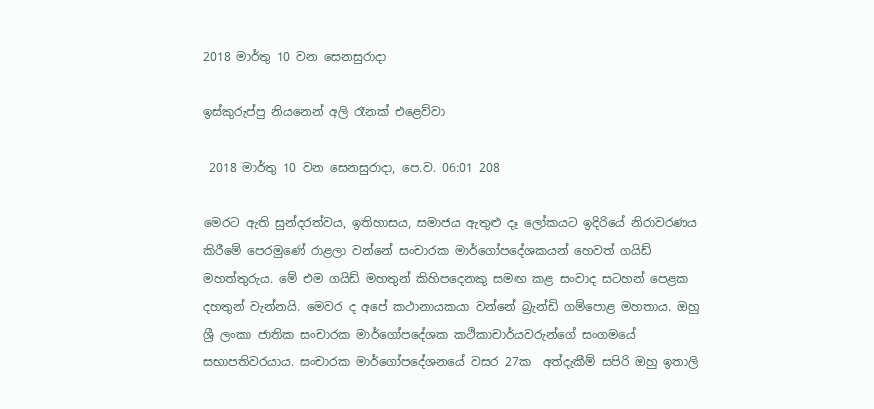2018 මාර්තු 10 වන සෙනසුරාදා

ඉස්කුරුප්පු නියනෙන් අලි රෑනක් එළෙව්වා

 2018 මාර්තු 10 වන සෙනසුරාදා, පෙ.ව. 06:01 208

මෙරට ඇති සුන්දරත්වය, ඉතිහාසය, සමාජය ඇතුළු දෑ ලෝකයට ඉදිරියේ නිරාවරණය කිරීමේ පෙරමුණේ රාළලා වන්නේ සංචාරක මාර්ගෝපදේශකයන් හෙවත් ගයිඩ් මහත්තුරුය. මේ එම ගයිඩ් මහතුන් කිහිපදෙනකු සමඟ කළ සංවාද සටහන් පෙළක දහතුන් වැන්නයි. මෙවර ද අපේ කථානායකයා වන්නේ බ්‍රැන්ඩි ගම්පොළ මහතාය. ඔහු ශ්‍රී ලංකා ජාතික සංචාරක මාර්ගෝපදේශක කථිකාචාර්යවරුන්ගේ සංගමයේ සභාපතිවරයාය. සංචාරක මාර්ගෝපදේශනයේ වසර 27ක  අත්දැකීම් සපිරි ඔහු ඉතාලි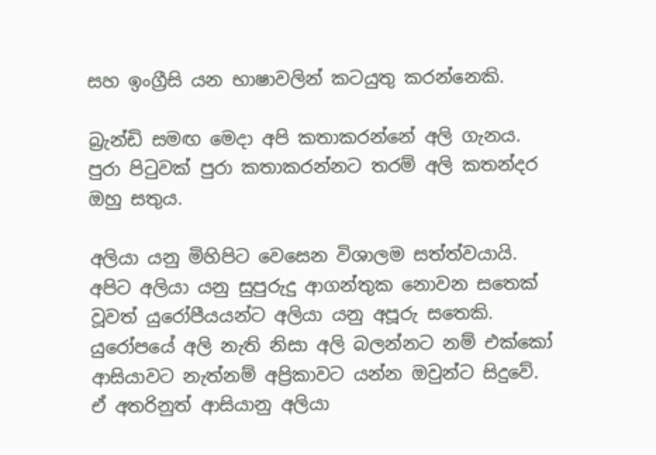සහ ඉංග්‍රීසි යන භාෂාවලින් කටයුතු කරන්නෙකි.

බ්‍රැන්ඩි සමඟ මෙදා අපි කතාකරන්නේ අලි ගැනය. පුරා පිටුවක් පුරා කතාකරන්නට තරම් අලි කතන්දර ඔහු සතුය.

අලියා යනු මිහිපිට වෙසෙන විශාලම සත්ත්වයායි. අපිට අලියා යනු සුපුරුදු ආගන්තුක නොවන සතෙක් වූවත් යුරෝපීයයන්ට අලියා යනු අපූරු සතෙකි. යුරෝපයේ අලි නැති නිසා අලි බලන්නට නම් එක්කෝ ආසියාවට නැත්නම් අප්‍රිකාවට යන්න ඔවුන්ට සිදුවේ. ඒ අතරිනුත් ආසියානු අලියා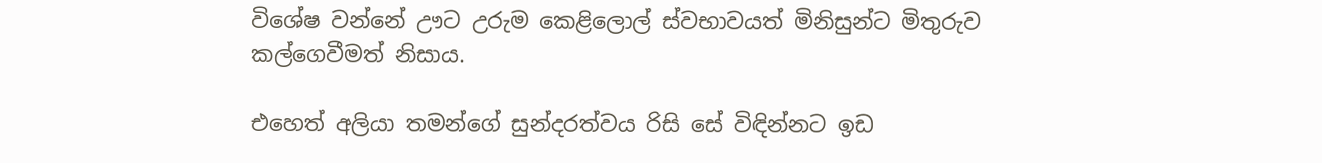විශේෂ වන්නේ ඌට උරුම කෙළිලොල් ස්වභාවයත් මිනිසුන්ට මිතුරුව කල්ගෙවීමත් නිසාය.

එහෙත් අලියා තමන්ගේ සුන්දරත්වය රිසි සේ විඳින්නට ඉඩ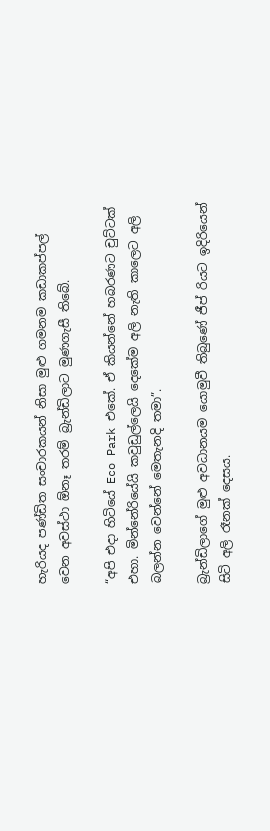හැරියද පණ්ඩිත සංචාරකයන් නිසා මුළු ගමනම කඩාකප්පල් වෙන අවස්ථා ඕනෑ තරම් බ්‍රැන්ඩිලාට මුණගැසී තිබේ.

“අපි එදා හිටියේ Eco Park එකේ. ඒ කියන්නේ හබරණට චුට්ටක් එහා. මින්නේරියේයි කවුඩුල්ලෙයි දෙකේම අලි නැති කාලෙට අලි බලන්න වෙන්නේ මෙතැනදි තමා”.

බ්‍රැන්ඩිලාගේ මුළු අවධානයම යොමුවී තිබුණේ ජීප් රියට ඉදිරියෙන් සිටි අලි රෑනක් දෙසය.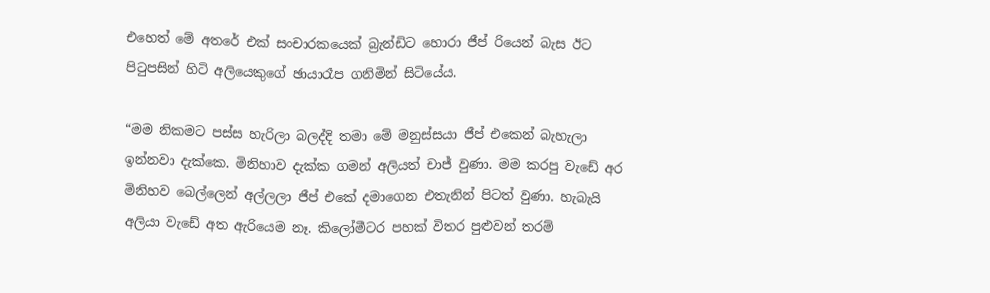එහෙත් මේ අතරේ එක් සංචාරකයෙක් බ්‍රැන්ඩිට හොරා ජීප් රියෙන් බැස ඊට පිටුපසින් හිටි අලියෙකුගේ ඡායාරෑප ගනිමින් සිටියේය.

“මම නිකමට පස්ස හැරිලා බලද්දි තමා මේ මනුස්සයා ජීප් එකෙන් බැහැලා ඉන්නවා දැක්කෙ. මිනිහාව දැක්ක ගමන් අලියත් චාජ් වුණා. මම කරපු වැඩේ අර මිනිහව බෙල්ලෙන් අල්ලලා ජීප් එකේ දමාගෙන එතැනින් පිටත් වුණා. හැබැයි අලියා වැඩේ අත ඇරියෙම නෑ. කිලෝමීටර පහක් විතර පුළුවන් තරම්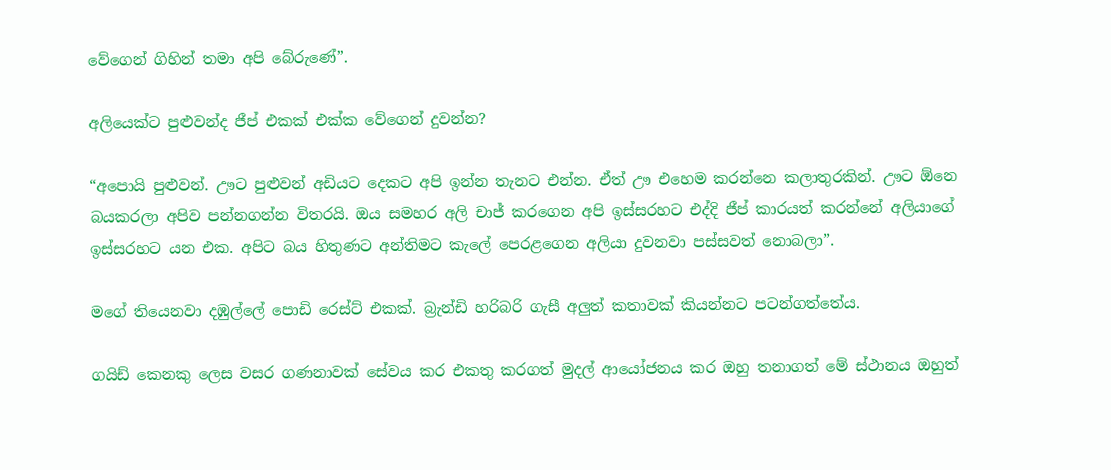වේගෙන් ගිහින් තමා අපි බේරුණේ”.

අලියෙක්ට පුළුවන්ද ජීප් එකක් එක්ක වේගෙන් දුවන්න?

“අපොයි පුළුවන්. ඌට පුළුවන් අඩියට දෙකට අපි ඉන්න තැනට එන්න. ඒත් ඌ එහෙම කරන්නෙ කලාතුරකින්. ඌට ඕනෙ බයකරලා අපිව පන්නගන්න විතරයි. ඔය සමහර අලි චාජ් කරගෙන අපි ඉස්සරහට එද්දි ජීප් කාරයත් කරන්නේ අලියාගේ ඉස්සරහට යන එක. අපිට බය හිතුණට අන්තිමට කැලේ පෙරළගෙන අලියා දුවනවා පස්සවත් නොබලා”.

මගේ තියෙනවා දඹුල්ලේ පොඩි රෙස්ට් එකක්. බ්‍රැන්ඩි හරිබරි ගැසී අලුත් කතාවක් කියන්නට පටන්ගත්තේය.

ගයිඩ් කෙනකු ලෙස වසර ගණනාවක් සේවය කර එකතු කරගත් මුදල් ආයෝජනය කර ඔහු තනාගත් මේ ස්ථානය ඔහුත්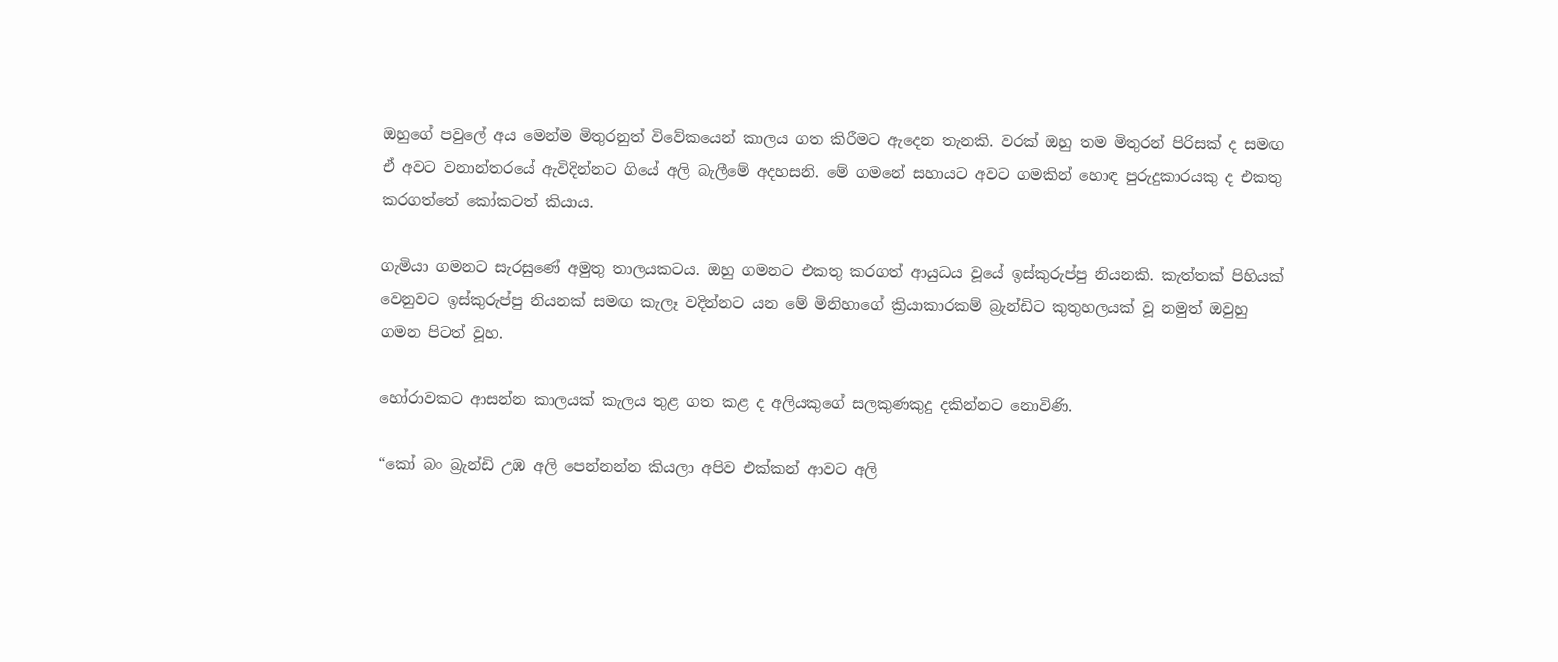ඔහුගේ පවුලේ අය මෙන්ම මිතුරනුත් විවේකයෙන් කාලය ගත කිරීමට ඇදෙන තැනකි. වරක් ඔහු තම මිතුරන් පිරිසක් ද සමඟ ඒ අවට වනාන්තරයේ ඇවිදින්නට ගියේ අලි බැලීමේ අදහසනි. මේ ගමනේ සහායට අවට ගමකින් හොඳ පුරුදුකාරයකු ද එකතු කරගත්තේ කෝකටත් කියාය.

ගැමියා ගමනට සැරසුණේ අමුතු තාලයකටය. ඔහු ගමනට එකතු කරගත් ආයුධය වූයේ ඉස්කුරුප්පු නියනකි. කැත්තක් පිහියක් වෙනුවට ඉස්කුරුප්පු නියනක් සමඟ කැලෑ වදින්නට යන මේ මිනිහාගේ ක්‍රියාකාරකම් බ්‍රැන්ඩිට කුතුහලයක් වූ නමුත් ඔවුහු ගමන පිටත් වූහ.

හෝරාවකට ආසන්න කාලයක් කැලය තුළ ගත කළ ද අලියකුගේ සලකුණකුදු දකින්නට නොවිණි.

“කෝ බං බ්‍රැන්ඩි උඹ අලි පෙන්නන්න කියලා අපිව එක්කන් ආවට අලි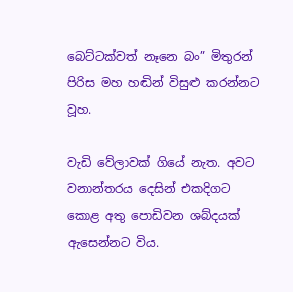බෙට්ටක්වත් නෑනෙ බං” මිතුරන් පිරිස මහ හඬින් විසුළු කරන්නට වූහ.

වැඩි වේලාවක් ගියේ නැත. අවට වනාන්තරය දෙසින් එකදිගට කොළ අතු පොඩිවන ශබ්දයක් ඇසෙන්නට විය.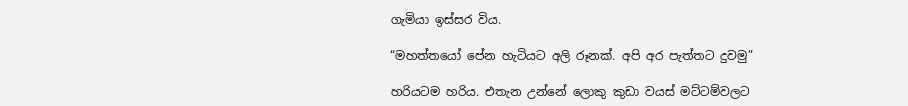ගැමියා ඉස්සර විය.

“මහත්තයෝ පේන හැටියට අලි රූනක්. අපි අර පැත්තට දුවමු”

හරියටම හරිය. එතැන උන්නේ ලොකු කුඩා වයස් මට්ටම්වලට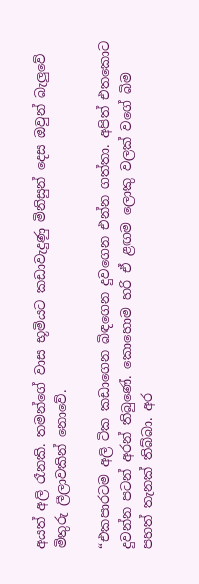අයත් අලි රෑනකි. තමන්ගේ වාස භූමියට කඩාවැදුණු මිනිසුන් දෙස ඔවුන් බැලුවේ මිතුරු ලීලාවකින් නොවේ.

“එකපාරටම අලි ටික කඩාගෙන බිඳගෙන දුවගෙන එන්න ගත්තා. අපිත් එතකොට දුවන්න පටන් අරන් තිබුණේ. කොහොම හරි ඒ ළඟම ලොකු වලක් වගේ බිම පහත් තැනක් තිබ්බා. අර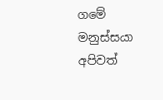ගමේ මනුස්සයා අපිවත්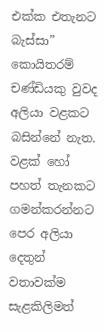එක්ක එතැනට බැස්සා”
කොයිතරම් චණ්ඩියකු වුවද අලියා වළකට බසින්නේ නැත. වළක් හෝ පහත් තැනකට ගමන්කරන්නට පෙර අලියා දෙතුන් වතාවක්ම සැළකිලිමත්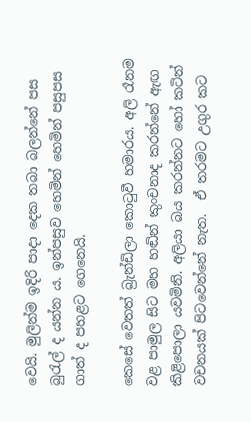වෙයි. මුලින්ම ඉදිරි පාදා දෙක තබා බලන්නේ පස බුරැල් ද යන්න ය. ඉන්පසුව හෙමින් හෙමින් පසුපස ගාත් ද පහළට ගෙනෙයි.

කෙසේ වෙතත් බ්‍රැන්ඩිලා කොටුවී හමාරය. අලි රෑනම වළ පාමුල සිට මහ හඬින් කුංචනාද කරන්නේ ඇඟ කිළිපොලා යවමිනි. අලියා බය කරන්නට හෝ කටින් වචනයක් පිටවෙන්නේ නැත.  ඒ තරමට උගුර කට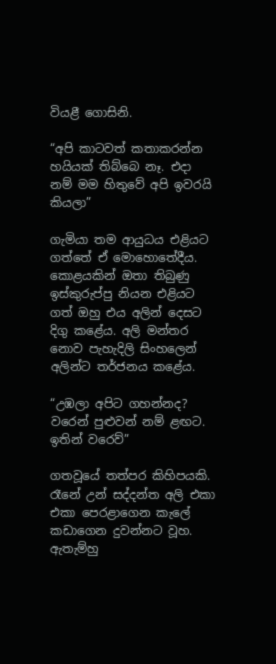වියළී ගොසිනි.

“අපි කාටවත් කතාකරන්න හයියක් තිබ්බෙ නෑ. එදා නම් මම හිතුවේ අපි ඉවරයි කියලා”

ගැමියා තම ආයුධය එළියට ගත්තේ ඒ මොහොතේදීය. කොළයකින් ඔතා තිබුණු ඉස්කුරුප්පු නියන එළියට ගත් ඔහු එය අලින් දෙසට දිගු කළේය. අලි මන්තර නොව පැහැදිලි සිංහලෙන් අලින්ට තර්ජනය කළේය.

“උඹලා අපිට ගහන්නද? වරෙන් පුළුවන් නම් ළඟට. ඉතින් වරෙව්”

ගතවූයේ තත්පර කිහිපයකි. රෑනේ උන් සද්දන්ත අලි එකා එකා පෙරළාගෙන කැලේ කඩාගෙන දුවන්නට වූහ. ඇතැම්හු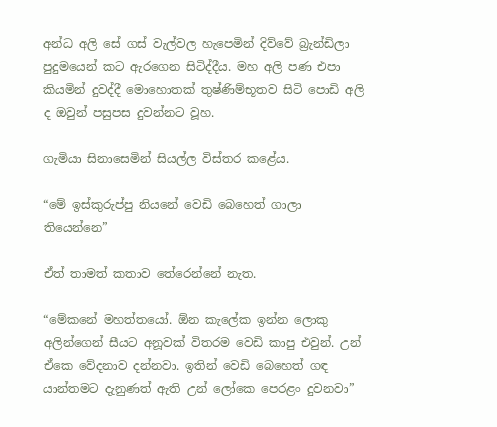අන්ධ අලි සේ ගස් වැල්වල හැපෙමින් දිව්වේ බ්‍රැන්ඩිලා පුදුමයෙන් කට ඇරගෙන සිටිද්දීය. මහ අලි පණ එපා කියමින් දුවද්දී මොහොතක් තුෂ්ණිම්භූතව සිටි පොඩි අලි ද ඔවුන් පසුපස දුවන්නට වූහ.

ගැමියා සිනාසෙමින් සියල්ල විස්තර කළේය.

“මේ ඉස්කුරුප්පු නියනේ වෙඩි බෙහෙත් ගාලා තියෙන්නෙ”

ඒත් තාමත් කතාව තේරෙන්නේ නැත.

“මේකනේ මහත්තයෝ. ඕන කැලේක ඉන්න ලොකු අලින්ගෙන් සීයට අනූවක් විතරම වෙඩි කාපු එවුන්. උන් ඒකෙ වේදනාව දන්නවා. ඉතින් වෙඩි බෙහෙත් ගඳ යාන්තමට දැනුණත් ඇති උන් ලෝකෙ පෙරළං දුවනවා”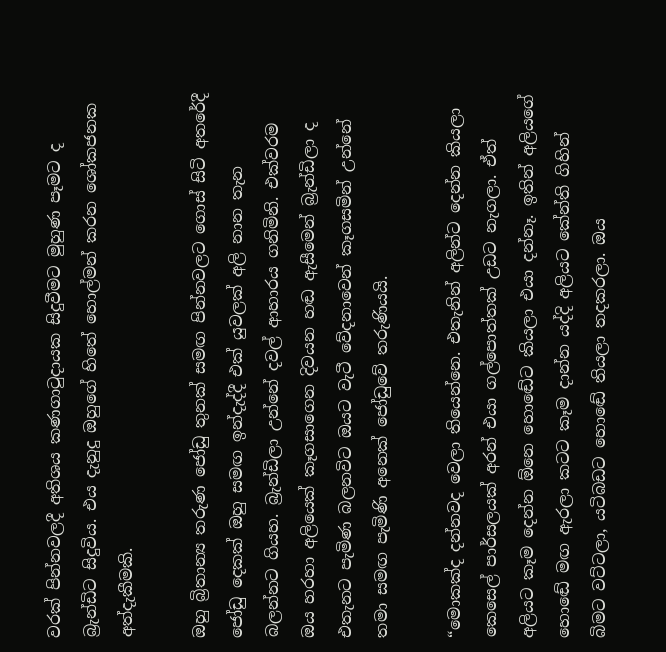වරක් පින්නවලදී අතිශය කණගාටුදායක සිදුවීමට මුහුණ පෑමට ද බ්‍රැන්ඩිට සිදුවිය. එය දැනුදු ඔහුගේ හිතේ හොල්මන් කරන ශෝකජනක අත්දැකීමකි.

ඔහු බ්‍රිතාන්‍ය තරුණ ජෝඩු තුනක් සමඟ පින්නවලට ගොස් සිටි අතරේදී ජෝඩු දෙකක් ඔහු සමඟ ඉන්දැද්දී එක් යුවලක් අලි නාන තැන බලන්නට ගියහ. බ්‍රැන්ඩිලා උන්නේ දවල් ආහාරය ගනිමිනි. එක්වරම ඔය හරහා අලියෙක් කෑගසාගෙන දිවයන හඬ ඇසීමෙන් බ්‍රැන්ඩිලා ද එතැනට පැමිණ බලනවිට ඔයට වැටී වේදනාවෙන් කෑගසමින් උන්නේ තමා සමඟ පැමිණි අනෙක් ජෝඩුවේ තරුණියයි.

“මොකක්ද දන්නවද වෙලා තියෙන්නෙ. එතැනින් අලින්ට දෙන්න කියලා කෙසෙල් පාර්සලයක් අරන් එයා ගල්පොත්තක් උඩට නැගලා. ඒත් අලියට කෑම දෙන්න ඕනෙ හොඬේට කියලා එයා දන්නෑ. ඉතින් අලියගේ හොඬේ මඟ ඇරලා කටට කෑම දාන්න යද්දි අලියට කේන්ති ගිහින් බිමට වට්ටලා, යටිබඩට හොඬේ තියලා තදකරලා. ඔය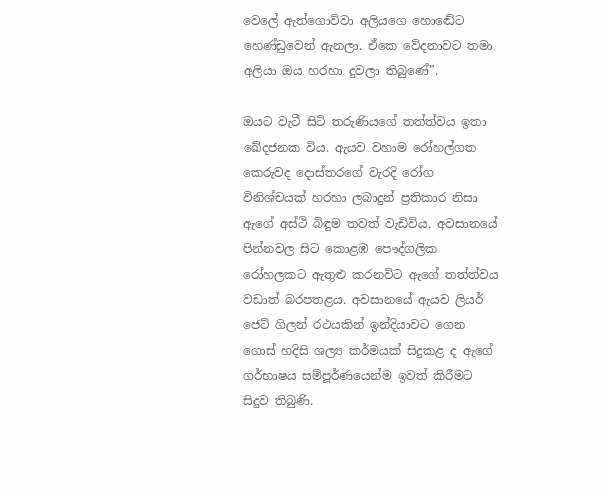වෙලේ ඇත්ගොව්වා අලියගෙ හොඬේට හෙණ්ඩුවෙන් ඇනලා. ඒකෙ වේදනාවට තමා අලියා ඔය හරහා දුවලා තිබුණේ”.

ඔයට වැටී සිටි තරුණියගේ තත්ත්වය ඉතා ඛේදජනක විය. ඇයව වහාම රෝහල්ගත කෙරුවද දොස්තරගේ වැරදි රෝග විනිශ්චයක් හරහා ලබාදුන් ප්‍රතිකාර නිසා ඇගේ අස්ථි බිඳුම තවත් වැඩිවිය. අවසානයේ පින්නවල සිට කොළඹ පෞද්ගලික රෝහලකට ඇතුළු කරනවිට ඇගේ තත්ත්වය වඩාත් බරපතළය. අවසානයේ ඇයව ලියර් ජෙට් ගිලන් රථයකින් ඉන්දියාවට ගෙන ගොස් හදිසි ශල්‍ය කර්මයක් සිදුකළ ද ඇගේ ගර්භාෂය සම්පූර්ණයෙන්ම ඉවත් කිරීමට සිදුව තිබුණි.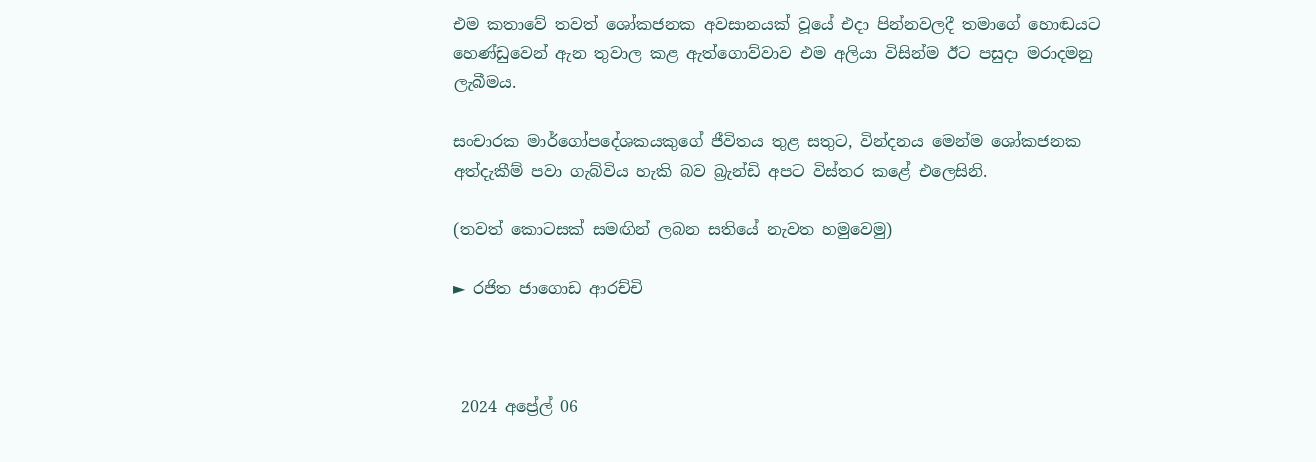එම කතාවේ තවත් ශෝකජනක අවසානයක් වූයේ එදා පින්නවලදී තමාගේ හොඬයට හෙණ්ඩුවෙන් ඇන තුවාල කළ ඇත්ගොව්වාව එම අලියා විසින්ම ඊට පසුදා මරාදමනු ලැබීමය.

සංචාරක මාර්ගෝපදේශකයකුගේ ජීවිතය තුළ සතුට, වින්දනය මෙන්ම ශෝකජනක අත්දැකීම් පවා ගැබ්විය හැකි බව බ්‍රැන්ඩි අපට විස්තර කළේ එලෙසිනි.

(තවත් කොටසක් සමඟින් ලබන සතියේ නැවත හමුවෙමු)

► රජිත ජාගොඩ ආරච්චි



 2024 අප්‍රේල් 06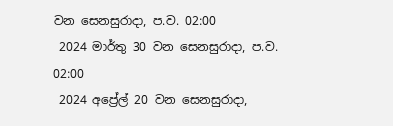වන සෙනසුරාදා, ප.ව. 02:00
 2024 මාර්තු 30 වන සෙනසුරාදා, ප.ව. 02:00
 2024 අප්‍රේල් 20 වන සෙනසුරාදා,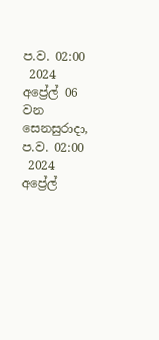ප.ව. 02:00
 2024 අප්‍රේල් 06 වන සෙනසුරාදා, ප.ව. 02:00
 2024 අප්‍රේල්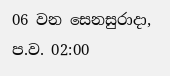06 වන සෙනසුරාදා, ප.ව. 02:00